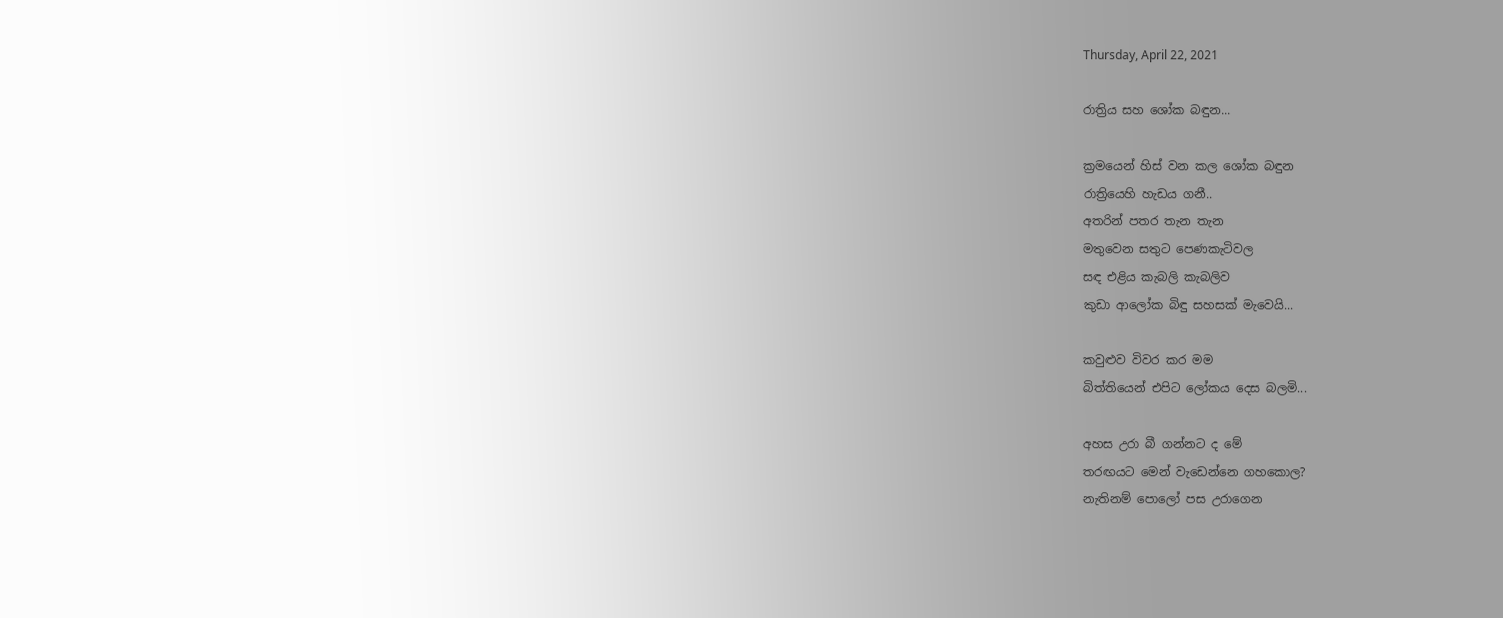Thursday, April 22, 2021

රාත්‍රිය සහ ශෝක බඳුන...

ක්‍රමයෙන් හිස් වන කල ශෝක බඳුන
රාත්‍රියෙහි හැඩය ගනී..
අතරින් පතර තැන තැන
මතුවෙන සතුට පෙණකැටිවල
සඳ එළිය කැබලි කැබලිව
කුඩා ආලෝක බිඳු සහසක් මැවෙයි...

කවුළුව විවර කර මම
බිත්තියෙන් එපිට ලෝකය දෙස බලමි...

අහස උරා බී ගන්නට ද මේ
තරඟයට මෙන් වැඩෙන්නෙ ගහකොල?
නැතිනම් පොලෝ පස උරාගෙන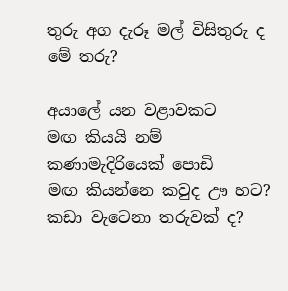තුරු අග දැරූ මල් විසිතුරු ද මේ තරු?

අයාලේ යන වළාවකට
මඟ කියයි නම් කණාමැදිරියෙක් පොඩි
මඟ කියන්නෙ කවුද ඌ හට?
කඩා වැටෙනා තරුවක් ද?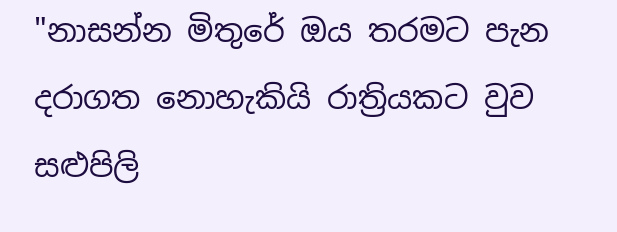"නාසන්න මිතුරේ ඔය තරමට පැන
දරාගත නොහැකියි රාත්‍රියකට වුව
සළුපිලි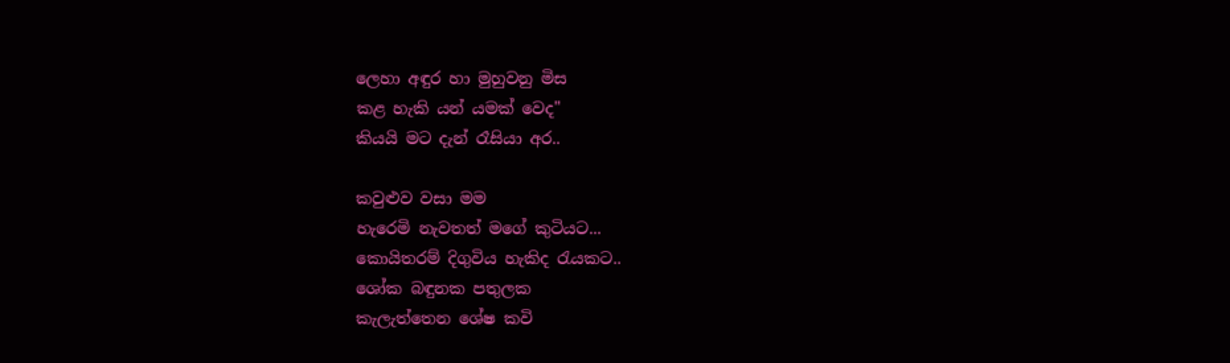ලෙහා අඳුර හා මුහුවනු මිස
කළ හැකි යන් යමක් වෙද"
කියයි මට දැන් රෑසියා අර..

කවුළුව වසා මම
හැරෙමි නැවතත් මගේ කුටියට...
කොයිතරම් දිගුවිය හැකිද රැයකට..
ශෝක බඳුනක පතුලක
කැලැත්තෙන ශේෂ කවි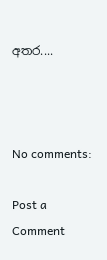අතර....



No comments:

Post a Comment